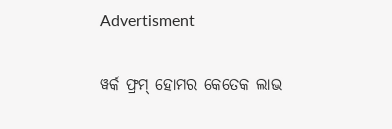Advertisment

ୱର୍କ ଫ୍ରମ୍ ହୋମର କେତେକ ଲାଭ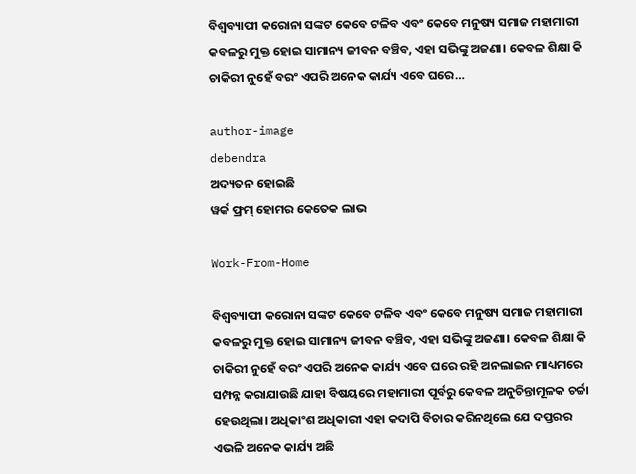ବିଶ୍ଵବ୍ୟାପୀ କରୋନା ସଙ୍କଟ କେବେ ଟଳିବ ଏବଂ କେବେ ମନୁଷ୍ୟ ସମାଜ ମହାମାରୀ କବଳରୁ ମୁକ୍ତ ହୋଇ ସାମାନ୍ୟ ଜୀବନ ବଞ୍ଚିବ, ଏହା ସଭିଙ୍କୁ ଅଜଣା। କେବଳ ଶିକ୍ଷା କି ଚାକିରୀ ନୁହେଁ ବରଂ ଏପରି ଅନେକ କାର୍ଯ୍ୟ ଏବେ ଘରେ…

author-image
debendra
ଅଦ୍ୟତନ ହୋଇଛି
ୱର୍କ ଫ୍ରମ୍ ହୋମର କେତେକ ଲାଭ

Work-From-Home

ବିଶ୍ଵବ୍ୟାପୀ କରୋନା ସଙ୍କଟ କେବେ ଟଳିବ ଏବଂ କେବେ ମନୁଷ୍ୟ ସମାଜ ମହାମାରୀ କବଳରୁ ମୁକ୍ତ ହୋଇ ସାମାନ୍ୟ ଜୀବନ ବଞ୍ଚିବ, ଏହା ସଭିଙ୍କୁ ଅଜଣା। କେବଳ ଶିକ୍ଷା କି ଚାକିରୀ ନୁହେଁ ବରଂ ଏପରି ଅନେକ କାର୍ଯ୍ୟ ଏବେ ଘରେ ରହି ଅନଲାଇନ ମାଧ୍ୟମରେ ସମ୍ପନ୍ନ କରାଯାଉଛି ଯାହା ବିଷୟରେ ମହାମାରୀ ପୂର୍ବରୁ କେବଳ ଅନୁଚିନ୍ତାମୂଳକ ଚର୍ଚ୍ଚା ହେଉଥିଲା। ଅଧିକାଂଶ ଅଧିକାରୀ ଏହା କଦାପି ବିଚାର କରିନଥିଲେ ଯେ ଦପ୍ତରର ଏଭଳି ଅନେକ କାର୍ଯ୍ୟ ଅଛି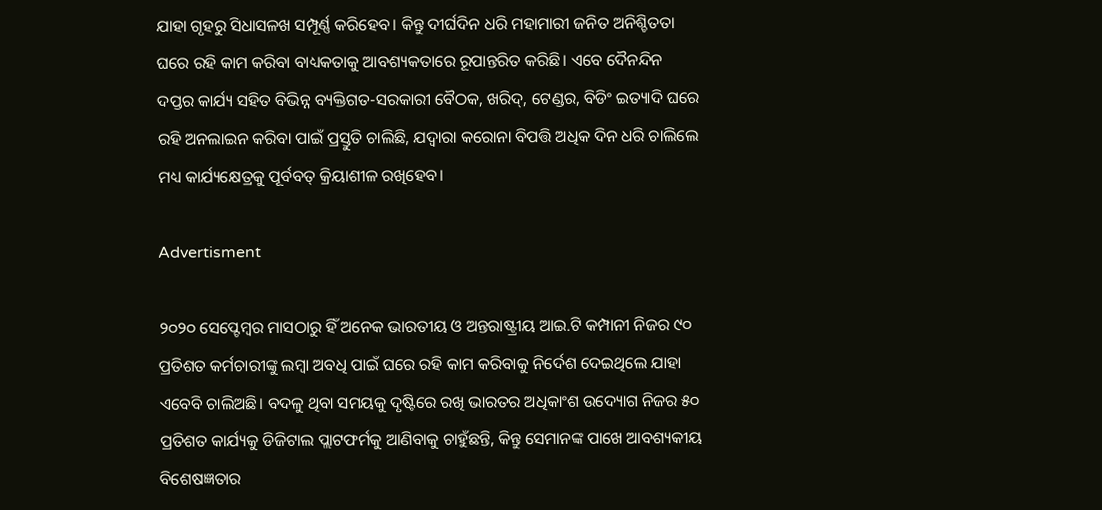ଯାହା ଗୃହରୁ ସିଧାସଳଖ ସମ୍ପୂର୍ଣ୍ଣ କରିହେବ। କିନ୍ତୁ ଦୀର୍ଘଦିନ ଧରି ମହାମାରୀ ଜନିତ ଅନିଶ୍ଚିତତା ଘରେ ରହି କାମ କରିବା ବାଧ୍ୟକତାକୁ ଆବଶ୍ୟକତାରେ ରୂପାନ୍ତରିତ କରିଛି। ଏବେ ଦୈନନ୍ଦିନ ଦପ୍ତର କାର୍ଯ୍ୟ ସହିତ ବିଭିନ୍ନ ବ୍ୟକ୍ତିଗତ-ସରକାରୀ ବୈଠକ, ଖରିଦ୍, ଟେଣ୍ଡର, ବିଡିଂ ଇତ୍ୟାଦି ଘରେ ରହି ଅନଲାଇନ କରିବା ପାଇଁ ପ୍ରସ୍ତୁତି ଚାଲିଛି, ଯଦ୍ୱାରା କରୋନା ବିପତ୍ତି ଅଧିକ ଦିନ ଧରି ଚାଲିଲେ ମଧ୍ୟ କାର୍ଯ୍ୟକ୍ଷେତ୍ରକୁ ପୂର୍ବବତ୍ କ୍ରିୟାଶୀଳ ରଖିହେବ।

Advertisment

୨୦୨୦ ସେପ୍ଟେମ୍ବର ମାସଠାରୁ ହିଁ ଅନେକ ଭାରତୀୟ ଓ ଅନ୍ତରାଷ୍ଟ୍ରୀୟ ଆଇ.ଟି କମ୍ପାନୀ ନିଜର ୯୦ ପ୍ରତିଶତ କର୍ମଚାରୀଙ୍କୁ ଲମ୍ୱା ଅବଧି ପାଇଁ ଘରେ ରହି କାମ କରିବାକୁ ନିର୍ଦେଶ ଦେଇଥିଲେ ଯାହା ଏବେବି ଚାଲିଅଛି। ବଦଳୁ ଥିବା ସମୟକୁ ଦୃଷ୍ଟିରେ ରଖି ଭାରତର ଅଧିକାଂଶ ଉଦ୍ୟୋଗ ନିଜର ୫୦ ପ୍ରତିଶତ କାର୍ଯ୍ୟକୁ ଡିଜିଟାଲ ପ୍ଲାଟଫର୍ମକୁ ଆଣିବାକୁ ଚାହୁଁଛନ୍ତି, କିନ୍ତୁ ସେମାନଙ୍କ ପାଖେ ଆବଶ୍ୟକୀୟ ବିଶେଷଜ୍ଞତାର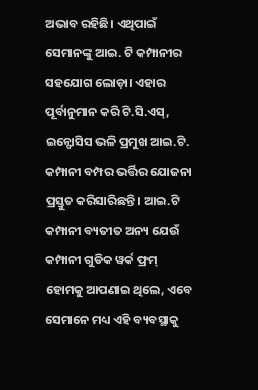ଅଭାବ ରହିଛି। ଏଥିପାଇଁ ସେମାନଙ୍କୁ ଆଇ. ଟି କମ୍ପାନୀର ସହଯୋଗ ଲୋଡ଼ା। ଏହାର ପୂର୍ବାନୁମାନ କରି ଟି.ସି.ଏସ୍, ଇନ୍ଫୋସିସ ଭଳି ପ୍ରମୁଖ ଆଇ.ଟି. କମ୍ପାନୀ ବମ୍ପର ଭର୍ତ୍ତିର ଯୋଜନା ପ୍ରସ୍ତୁତ କରିସାରିଛନ୍ତି। ଆଇ.ଟି କମ୍ପାନୀ ବ୍ୟତୀତ ଅନ୍ୟ ଯେଉଁ କମ୍ପାନୀ ଗୁଡିକ ୱର୍କ ଫ୍ରମ୍ ହୋମକୁ ଆପଣାଇ ଥିଲେ, ଏବେ ସେମାନେ ମଧ୍ୟ ଏହି ବ୍ୟବସ୍ଥାକୁ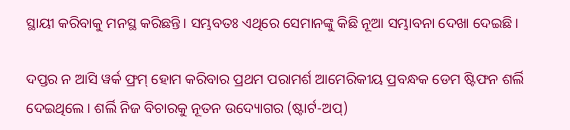ସ୍ଥାୟୀ କରିବାକୁ ମନସ୍ଥ କରିଛନ୍ତି। ସମ୍ଭବତଃ ଏଥିରେ ସେମାନଙ୍କୁ କିଛି ନୂଆ ସମ୍ଭାବନା ଦେଖା ଦେଇଛି।

ଦପ୍ତର ନ ଆସି ୱର୍କ ଫ୍ରମ୍ ହୋମ କରିବାର ପ୍ରଥମ ପରାମର୍ଶ ଆମେରିକୀୟ ପ୍ରବନ୍ଧକ ଡେମ ଷ୍ଟିଫନ ଶର୍ଲି ଦେଇଥିଲେ। ଶର୍ଲି ନିଜ ବିଚାରକୁ ନୂତନ ଉଦ୍ୟୋଗର (ଷ୍ଟାର୍ଟ-ଅପ୍)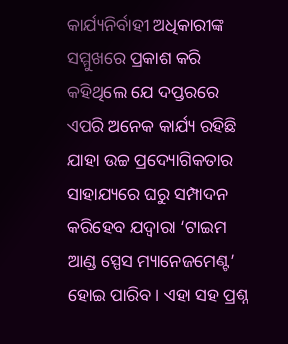କାର୍ଯ୍ୟନିର୍ବାହୀ ଅଧିକାରୀଙ୍କ ସମ୍ମୁଖରେ ପ୍ରକାଶ କରି କହିଥିଲେ ଯେ ଦପ୍ତରରେ ଏପରି ଅନେକ କାର୍ଯ୍ୟ ରହିଛି ଯାହା ଉଚ୍ଚ ପ୍ରଦ୍ୟୋଗିକତାର ସାହାଯ୍ୟରେ ଘରୁ ସମ୍ପାଦନ କରିହେବ ଯଦ୍ବାରା ‘ଟାଇମ ଆଣ୍ଡ ସ୍ପେସ ମ୍ୟାନେଜମେଣ୍ଟ’ ହୋଇ ପାରିବ। ଏହା ସହ ପ୍ରଶ୍ନ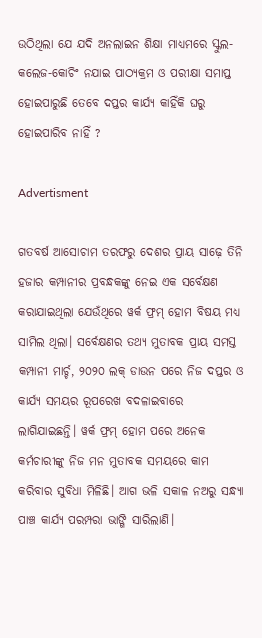ଉଠିଥିଲା ଯେ ଯଦି ଅନଲାଇନ ଶିକ୍ଷା ମାଧ୍ୟମରେ ସ୍କୁଲ-କଲେଜ-କୋଚିଂ ନଯାଇ ପାଠ୍ୟକ୍ରମ ଓ ପରୀକ୍ଷା ସମାପ୍ତ ହୋଇପାରୁଛି ତେବେ ଦପ୍ତର କାର୍ଯ୍ୟ କାହିଁକି ଘରୁ ହୋଇପାରିବ ନାହିଁ ?

Advertisment

ଗତବର୍ଷ ଆସୋଚାମ ତରଫରୁ ଦେଶର ପ୍ରାୟ ସାଢ଼େ ତିନି ହଜାର କମ୍ପାନୀର ପ୍ରବନ୍ଧକଙ୍କୁ ନେଇ ଏକ ସର୍ବେକ୍ଷଣ କରାଯାଇଥିଲା ଯେଉଁଥିରେ ୱର୍କ ଫ୍ରମ୍ ହୋମ ବିଷୟ ମଧ୍ୟ ସାମିଲ ଥିଲା। ସର୍ବେକ୍ଷଣର ତଥ୍ୟ ମୁତାବକ ପ୍ରାୟ ସମସ୍ତ କମ୍ପାନୀ ମାର୍ଚ୍ଚ, ୨୦୨୦ ଲକ୍ ଡାଉନ ପରେ ନିଜ ଦପ୍ତର ଓ କାର୍ଯ୍ୟ ସମୟର ରୂପରେଖ ବଦଳାଇବାରେ ଲାଗିଯାଇଛନ୍ତି। ୱର୍କ ଫ୍ରମ୍ ହୋମ ପରେ ଅନେକ କର୍ମଚାରୀଙ୍କୁ ନିଜ ମନ ମୁତାବକ ସମୟରେ କାମ କରିବାର ସୁବିଧା ମିଳିଛି। ଆଗ ଭଳି ସକାଳ ନଅରୁ ସନ୍ଧ୍ୟା ପାଞ୍ଚ କାର୍ଯ୍ୟ ପରମ୍ପରା ଭାଙ୍ଗି ସାରିଲାଣି।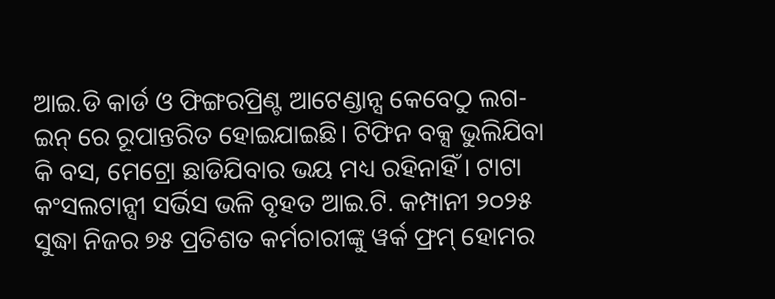ଆଇ.ଡି କାର୍ଡ ଓ ଫିଙ୍ଗରପ୍ରିଣ୍ଟ ଆଟେଣ୍ଡାନ୍ସ କେବେଠୁ ଲଗ-ଇନ୍ ରେ ରୂପାନ୍ତରିତ ହୋଇଯାଇଛି। ଟିଫିନ ବକ୍ସ ଭୁଲିଯିବା କି ବସ, ମେଟ୍ରୋ ଛାଡିଯିବାର ଭୟ ମଧ୍ୟ ରହିନାହିଁ। ଟାଟା କଂସଲଟାନ୍ସୀ ସର୍ଭିସ ଭଳି ବୃହତ ଆଇ.ଟି. କମ୍ପାନୀ ୨୦୨୫ ସୁଦ୍ଧା ନିଜର ୭୫ ପ୍ରତିଶତ କର୍ମଚାରୀଙ୍କୁ ୱର୍କ ଫ୍ରମ୍ ହୋମର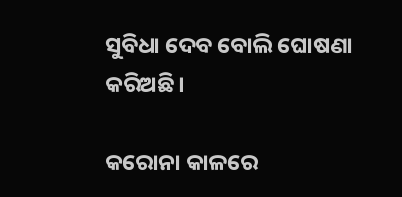ସୁବିଧା ଦେବ ବୋଲି ଘୋଷଣା କରିଅଛି।

କରୋନା କାଳରେ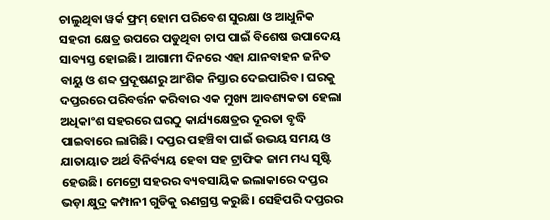ଚାଲୁଥିବା ୱର୍କ ଫ୍ରମ୍ ହୋମ ପରିବେଶ ସୁରକ୍ଷା ଓ ଆଧୁନିକ ସହରୀ କ୍ଷେତ୍ର ଉପରେ ପଡୁଥିବା ଚାପ ପାଇଁ ବିଶେଷ ଉପାଦେୟ ସାବ୍ୟସ୍ତ ହୋଇଛି। ଆଗାମୀ ଦିନରେ ଏହା ଯାନବାହନ ଜନିତ ବାୟୁ ଓ ଶବ୍ଦ ପ୍ରଦୂଷଣରୁ ଆଂଶିକ ନିସ୍ତାର ଦେଇପାରିବ। ଘରକୁ ଦପ୍ତରରେ ପରିବର୍ତ୍ତନ କରିବାର ଏକ ମୁଖ୍ୟ ଆବଶ୍ୟକତା ହେଲା ଅଧିକାଂଶ ସହରରେ ଘରଠୁ କାର୍ଯ୍ୟକ୍ଷେତ୍ରର ଦୂରତା ବୃଦ୍ଧି ପାଇବାରେ ଲାଗିଛି। ଦପ୍ତର ପହଞ୍ଚିବା ପାଇଁ ଉଭୟ ସମୟ ଓ ଯାତାୟାତ ଅର୍ଥ ବିନିର୍ବ୍ୟୟ ହେବା ସହ ଟ୍ରାଫିକ ଜାମ ମଧ୍ୟ ସୃଷ୍ଟି ହେଉଛି। ମେଟ୍ରୋ ସହରର ବ୍ୟବସାୟିକ ଇଲାକାରେ ଦପ୍ତର ଭଡ଼ା କ୍ଷୁଦ୍ର କମ୍ପାନୀ ଗୁଡିକୁ ଋଣଗ୍ରସ୍ତ କରୁଛି। ସେହିପରି ଦପ୍ତରର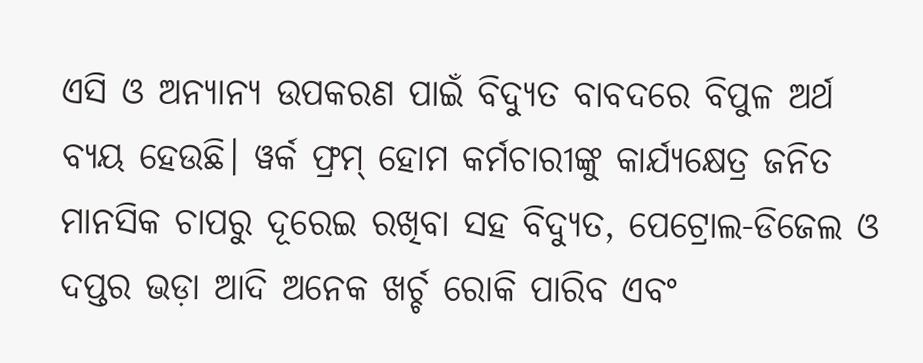ଏସି ଓ ଅନ୍ୟାନ୍ୟ ଉପକରଣ ପାଇଁ ବିଦ୍ୟୁତ ବାବଦରେ ବିପୁଳ ଅର୍ଥ ବ୍ୟୟ ହେଉଛି। ୱର୍କ ଫ୍ରମ୍ ହୋମ କର୍ମଚାରୀଙ୍କୁ କାର୍ଯ୍ୟକ୍ଷେତ୍ର ଜନିତ ମାନସିକ ଚାପରୁ ଦୂରେଇ ରଖିବା ସହ ବିଦ୍ୟୁତ, ପେଟ୍ରୋଲ-ଡିଜେଲ ଓ ଦପ୍ତର ଭଡ଼ା ଆଦି ଅନେକ ଖର୍ଚ୍ଚ ରୋକି ପାରିବ ଏବଂ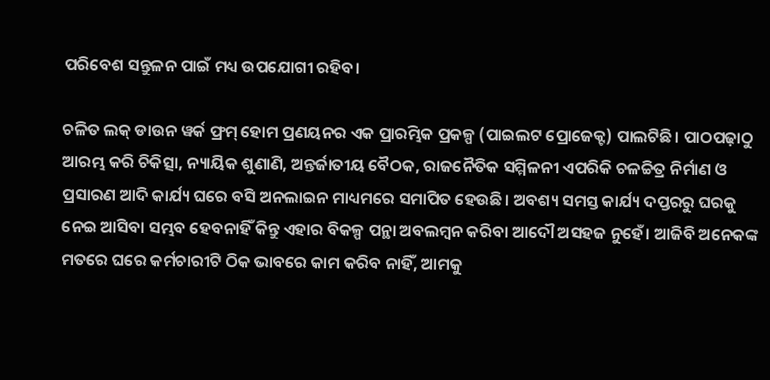ପରିବେଶ ସନ୍ତୁଳନ ପାଇଁ ମଧ୍ୟ ଉପଯୋଗୀ ରହିବ।

ଚଳିତ ଲକ୍ ଡାଉନ ୱର୍କ ଫ୍ରମ୍ ହୋମ ପ୍ରଣୟନର ଏକ ପ୍ରାରମ୍ଭିକ ପ୍ରକଳ୍ପ (ପାଇଲଟ ପ୍ରୋଜେକ୍ଟ) ପାଲଟିଛି। ପାଠପଢ଼ାଠୁ ଆରମ୍ଭ କରି ଚିକିତ୍ସା, ନ୍ୟାୟିକ ଶୁଣାଣି, ଅନ୍ତର୍ଜାତୀୟ ବୈଠକ, ରାଜନୈତିକ ସମ୍ମିଳନୀ ଏପରିକି ଚଳଚ୍ଚିତ୍ର ନିର୍ମାଣ ଓ ପ୍ରସାରଣ ଆଦି କାର୍ଯ୍ୟ ଘରେ ବସି ଅନଲାଇନ ମାଧ୍ୟମରେ ସମାପିତ ହେଉଛି। ଅବଶ୍ୟ ସମସ୍ତ କାର୍ଯ୍ୟ ଦପ୍ତରରୁ ଘରକୁ ନେଇ ଆସିବା ସମ୍ଭବ ହେବନାହିଁ କିନ୍ତୁ ଏହାର ବିକଳ୍ପ ପନ୍ଥା ଅବଲମ୍ବନ କରିବା ଆଦୌ ଅସହଜ ନୁହେଁ। ଆଜିବି ଅନେକଙ୍କ ମତରେ ଘରେ କର୍ମଚାରୀଟି ଠିକ ଭାବରେ କାମ କରିବ ନାହିଁ, ଆମକୁ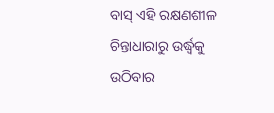ବାସ୍ ଏହି ରକ୍ଷଣଶୀଳ ଚିନ୍ତାଧାରାରୁ ଉର୍ଦ୍ଧ୍ବକୁ ଉଠିବାର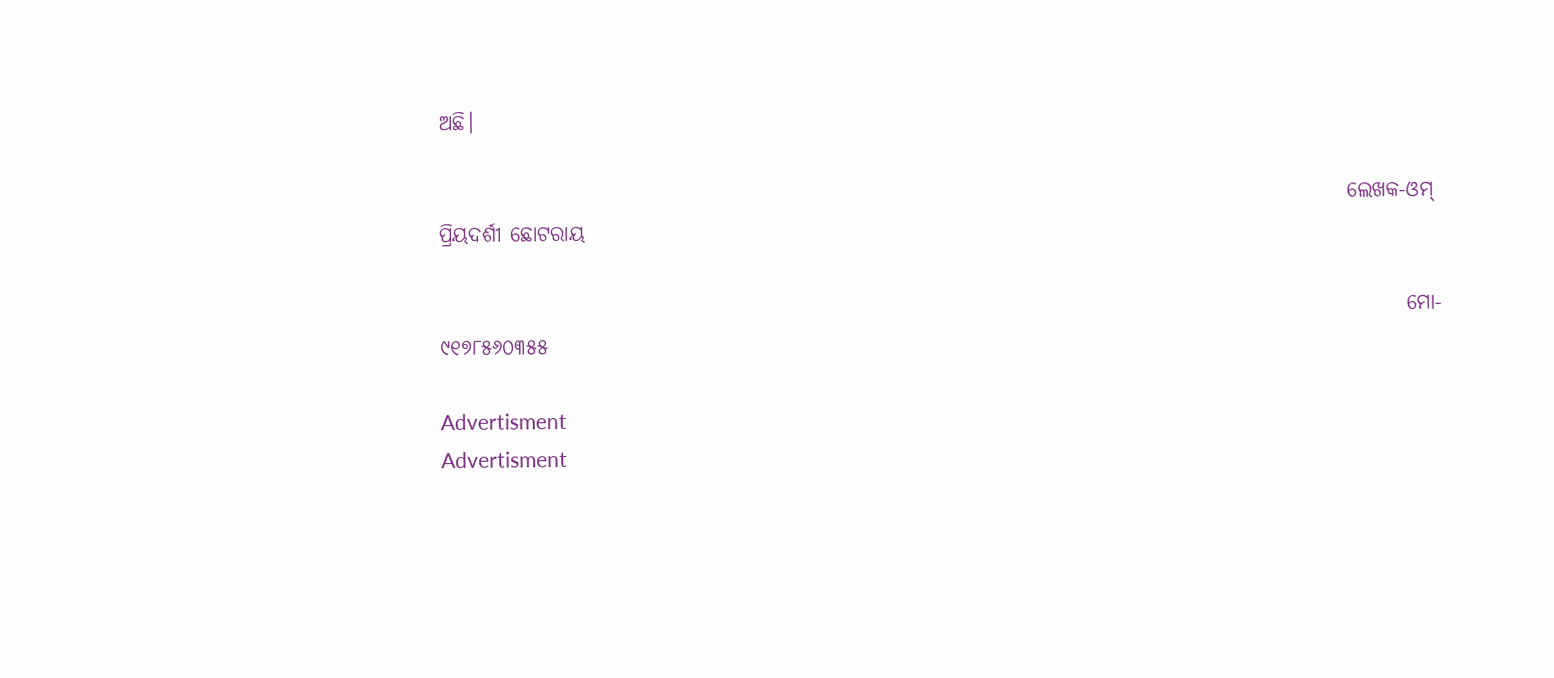ଅଛି।

                                                                                                            ଲେଖକ-ଓମ୍ ପ୍ରିୟଦର୍ଶୀ ଛୋଟରାୟ

                                                                                                                   ମୋ- ୯୧୭୮୫୬୦୩୫୫

Advertisment
Advertisment